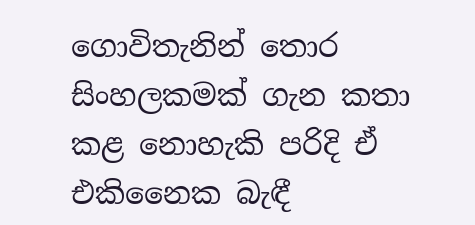ගොවිතැනින් තොර සිංහලකමක් ගැන කතා කළ නොහැකි පරිදි ඒ එකිනෛක බැඳී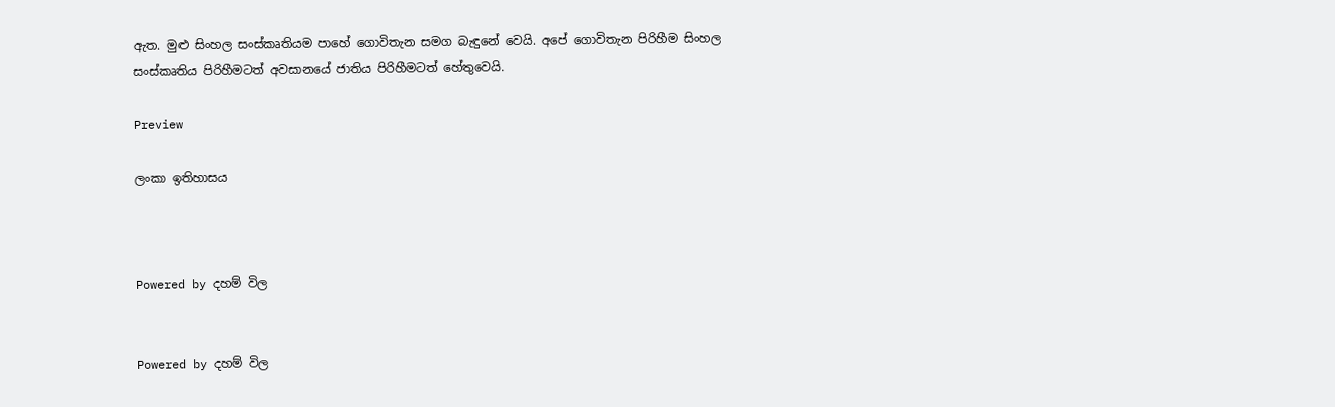ඇත. මුළු සිංහල සංස්කෘතියම පාහේ ගොවිතැන සමග බැඳුනේ වෙයි. අපේ ගොවිතැන පිරිහීම සිංහල සංස්කෘතිය පිරිහීමටත් අවසානයේ ජාතිය පිරිහීමටත් හේතුවෙයි.

Preview

ලංකා ඉතිහාසය



Powered by දහම් විල


Powered by දහම් විල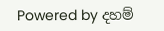Powered by දහම්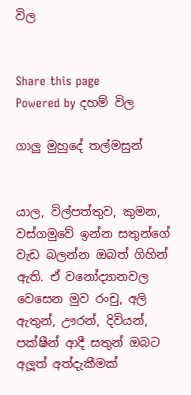විල


Share this page
Powered by දහම් විල

ගාලු මුහුදේ තල්මසුන්


යාල, විල්පත්තුව, කුමන, වස්ගමුවේ ඉන්න සතුන්ගේ වැඩ බලන්න ඔබත් ගිහින් ඇති. ඒ වනෝද්‍යානවල වෙසෙන මුව රංචු, අලි ඇතුන්, ඌරන්, දිවියන්, පක්ෂීන් ආදී සතුන් ඔබට අලූත් අත්දැකීමක්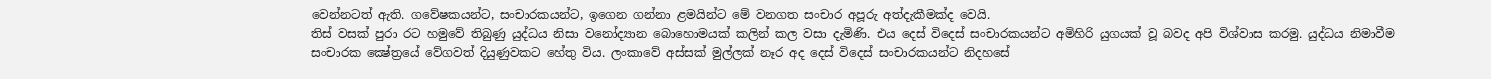වෙන්නටත් ඇති. ගවේෂකයන්ට, සංචාරකයන්ට, ඉගෙන ගන්නා ළමයින්ට මේ වනගත සංචාර අපූරු අත්දැකීමක්ද වෙයි.
තිස් වසක් පුරා රට හමුවේ තිබුණු යුද්ධය නිසා වනෝද්‍යාන බොහොමයක් කලින් කල වසා දැමිණි. එය දෙස් විදෙස් සංචාරකයන්ට අමිහිරි යුගයක් වූ බවද අපි විශ්වාස කරමු. යුද්ධය නිමාවීම සංචාරක ක්‍ෂේත්‍රයේ වේගවත් දියුණුවකට හේතු විය. ලංකාවේ අස්සක් මුල්ලක් නෑර අද දෙස් විදෙස් සංචාරකයන්ට නිදහසේ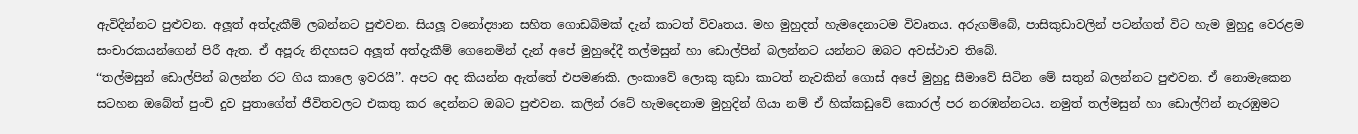ඇවිදින්නට පුළුවන. අලූත් අත්දැකීම් ලබන්නට පුළුවන. සියලූ වනෝද්‍යාන සහිත ගොඩබිමක් දැන් කාටත් විවෘතය. මහ මුහුදත් හැමදෙනාටම විවෘතය. අරුගම්බේ, පාසිකුඩාවලින් පටන්ගත් විට හැම මුහුදු වෙරළම සංචාරකයන්ගෙන් පිරී ඇත. ඒ අපූරු නිදහසට අලූත් අත්දැකීම් ගෙනෙමින් දැන් අපේ මුහුදේදී තල්මසුන් හා ඩොල්පින් බලන්නට යන්නට ඔබට අවස්ථාව තිබේ.
‘‘තල්මසුන් ඩොල්පින් බලන්න රට ගිය කාලෙ ඉවරයි’’. අපට අද කියන්න ඇත්තේ එපමණකි. ලංකාවේ ලොකු කුඩා කාටත් නැවකින් ගොස් අපේ මුහුදු සීමාවේ සිටින මේ සතුන් බලන්නට පුළුවන. ඒ නොමැකෙන සටහන ඔබේත් පුංචි දුව පුතාගේත් ජීවිතවලට එකතු කර දෙන්නට ඔබට පුළුවන. කලින් රටේ හැමදෙනාම මුහුදින් ගියා නම් ඒ හික්කඩුවේ කොරල් පර නරඹන්නටය. නමුත් තල්මසුන් හා ඩොල්ෆින් නැරඹුමට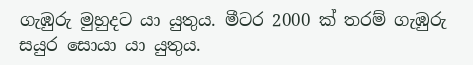ගැඹුරු මුහුදට යා යුතුය. මීටර 2000 ක් තරම් ගැඹුරු සයුර සොයා යා යුතුය.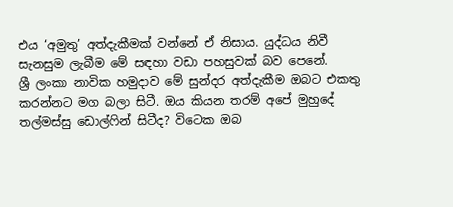එය ‘අමුතු’ අත්දැකීමක් වන්නේ ඒ නිසාය. යුද්ධය නිවී සැනසුම ලැබීම මේ සඳහා වඩා පහසුවක් බව පෙනේ.
ශ්‍රී ලංකා නාවික හමුදාව මේ සුන්දර අත්දැකීම ඔබට එකතු කරන්නට මග බලා සිටී. ඔය කියන තරම් අපේ මුහුදේ තල්මස්සු ඩොල්ෆින් සිටීද? විටෙක ඔබ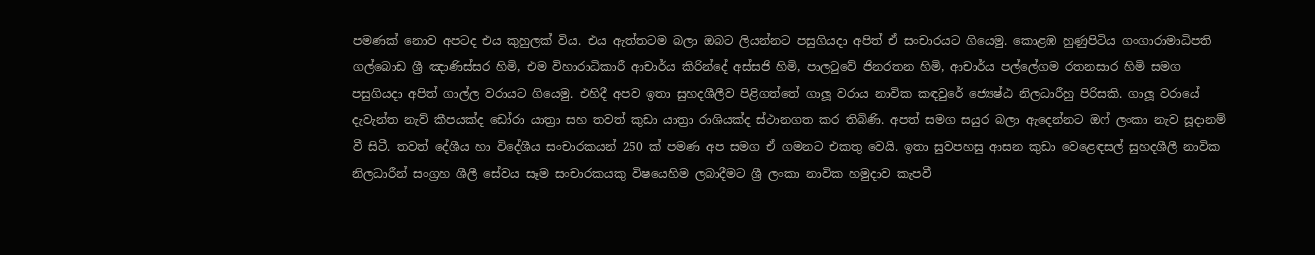පමණක් නොව අපටද එය කුහුලක් විය. එය ඇත්තටම බලා ඔබට ලියන්නට පසුගියදා අපිත් ඒ සංචාරයට ගියෙමු. කොළඹ හුණුපිටිය ගංගාරාමාධිපති ගල්බොඩ ශ්‍රී ඤාණිස්සර හිමි, එම විහාරාධිකාරී ආචාර්ය කිරින්දේ අස්සජි හිමි, පාලටුවේ ජිනරතන හිමි, ආචාර්ය පල්ලේගම රතනසාර හිමි සමග පසුගියදා අපිත් ගාල්ල වරායට ගියෙමු. එහිදී අපව ඉතා සුහදශීලීව පිළිගත්තේ ගාලූ වරාය නාවික කඳවුරේ ජ්‍යෙෂ්ඨ නිලධාරීහු පිරිසකි. ගාලූ වරායේ දැවැන්ත නැව් කීපයක්ද ඩෝරා යාත්‍රා සහ තවත් කුඩා යාත්‍රා රාශියක්ද ස්ථානගත කර තිබිණි. අපත් සමග සයුර බලා ඇදෙන්නට ඔෆ් ලංකා නැව සූදානම් වී සිටී. තවත් දේශීය හා විදේශීය සංචාරකයන් 250 ක් පමණ අප සමග ඒ ගමනට එකතු වෙයි. ඉතා සුවපහසු ආසන කුඩා වෙළෙඳසල් සුහදශීලී නාවික නිලධාරීන් සංග්‍රහ ශීලී සේවය සෑම සංචාරකයකු විෂයෙහිම ලබාදීමට ශ්‍රී ලංකා නාවික හමුදාව කැපවී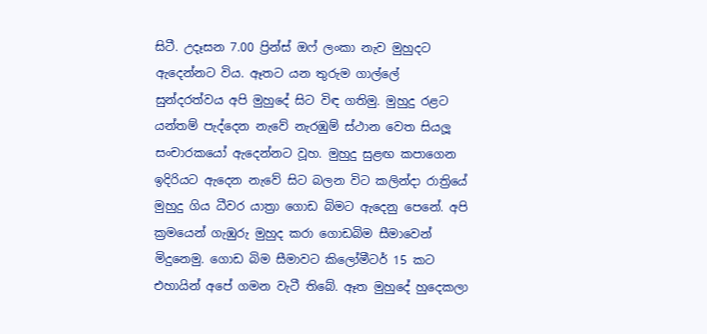සිටී. උදෑසන 7.00 ප්‍රින්ස් ඔෆ් ලංකා නැව මුහුදට ඇදෙන්නට විය. ඈතට යන තුරුම ගාල්ලේ සුන්දරත්වය අපි මුහුදේ සිට විඳ ගතිමු. මුහුදු රළට යන්තම් පැද්දෙන නැවේ නැරඹුම් ස්ථාන වෙත සියලූ සංචාරකයෝ ඇදෙන්නට වූහ. මුහුදු සුළඟ කපාගෙන ඉදිරියට ඇදෙන නැවේ සිට බලන විට කලින්දා රාත්‍රියේ මුහුදු ගිය ධීවර යාත්‍රා ගොඩ බිමට ඇදෙනු පෙනේ. අපි ක්‍රමයෙන් ගැඹුරු මුහුද කරා ගොඩබිම සීමාවෙන් මිදුනෙමු. ගොඩ බිම සීමාවට කිලෝමීටර් 15 කට එහායින් අපේ ගමන වැටී තිබේ. ඈත මුහුදේ හුදෙකලා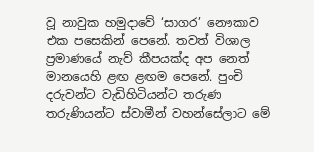වූ නාවුක හමුදාවේ ‘සාගර’ නෞකාව එක පසෙකින් පෙනේ. තවත් විශාල ප්‍රමාණයේ නැව් කීපයක්ද අප නෙත් මානයෙහි ළඟ ළඟම පෙනේ. පුංචි දරුවන්ට වැඩිහිටියන්ට තරුණ තරුණියන්ට ස්වාමීන් වහන්සේලාට මේ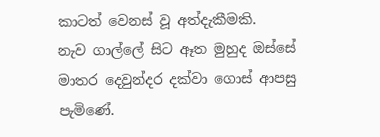කාටත් වෙනස් වූ අත්දැකීමකි.
නැව ගාල්ලේ සිට ඈත මුහුද ඔස්සේ මාතර දෙවුන්දර දක්වා ගොස් ආපසු පැමිණේ.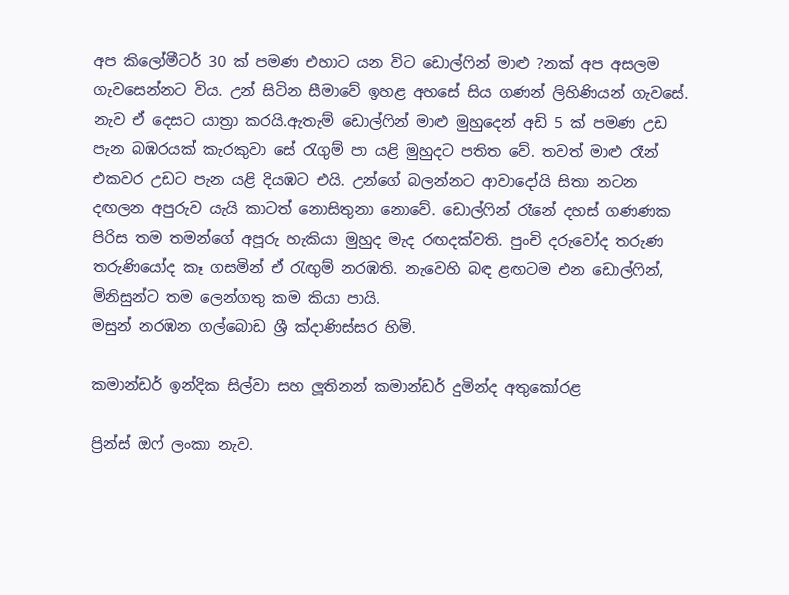අප කිලෝමීටර් 30 ක් පමණ එහාට යන විට ඩොල්ෆින් මාළු ?නක් අප අසලම ගැවසෙන්නට විය. උන් සිටින සීමාවේ ඉහළ අහසේ සිය ගණන් ලිහිණියන් ගැවසේ. නැව ඒ දෙසට යාත්‍රා කරයි.ඇතැම් ඩොල්ෆින් මාළු මුහුදෙන් අඩි 5 ක් පමණ උඩ පැන බඹරයක් කැරකුවා සේ රැගුම් පා යළි මුහුදට පතිත වේ. තවත් මාළු රෑන් එකවර උඩට පැන යළි දියඹට එයි. උන්ගේ බලන්නට ආවාදෝයි සිතා නටන දඟලන අපුරුව යැයි කාටත් නොසිතුනා නොවේ. ඩොල්ෆින් රෑනේ දහස් ගණණක පිරිස තම තමන්ගේ අපූරු හැකියා මුහුද මැද රඟදක්වති. පුංචි දරුවෝද තරුණ තරුණියෝද කෑ ගසමින් ඒ රැඟුම් නරඹති. නැවෙහි බඳ ළඟටම එන ඩොල්ෆින්, මිනිසුන්ට තම ලෙන්ගතු කම කියා පායි.
මසුන් නරඹන ගල්බොඩ ශ්‍රී ක්‍දාණිස්සර හිමි.

කමාන්ඩර් ඉන්දික සිල්වා සහ ලූතිනන් කමාන්ඩර් දුමින්ද අතුකෝරළ

ප්‍රින්ස් ඔෆ් ලංකා නැව.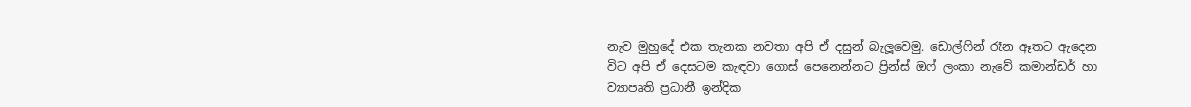නැව මුහුදේ එක තැනක නවතා අපි ඒ දසුන් බැලූවෙමු. ඩොල්ෆින් රෑන ඈතට ඇදෙන විට අපි ඒ දෙසටම කැඳවා ගොස් පෙනෙන්නට ප්‍රින්ස් ඔෆ් ලංකා නැවේ කමාන්ඩර් හා ව්‍යාපෘති ප්‍රධානී ඉන්දික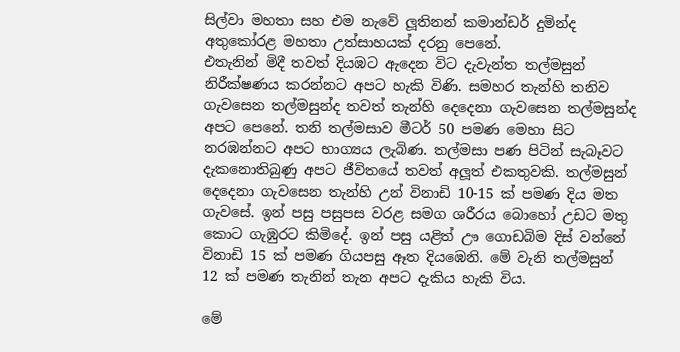සිල්වා මහතා සහ එම නැවේ ලූතිනන් කමාන්ඩර් දුමින්ද අතුකෝරළ මහතා උත්සාහයක් දරනු පෙනේ.
එතැනින් මිදී තවත් දියඹට ඇදෙන විට දැවැන්ත තල්මසුන් නිරීක්ෂණය කරන්නට අපට හැකි විණි. සමහර තැන්හි තනිව ගැවසෙන තල්මසුන්ද තවත් තැන්හි දෙදෙනා ගැවසෙන තල්මසුන්ද අපට පෙනේ. තනි තල්මසාව මීටර් 50 පමණ මෙහා සිට නරඹන්නට අපට භාග්‍යය ලැබිණ. තල්මසා පණ පිටින් සැබෑවට දැකනොතිබුණු අපට ජීවිතයේ තවත් අලූත් එකතුවකි. තල්මසුන් දෙදෙනා ගැවසෙන තැන්හි උන් විනාඩි 10-15 ක් පමණ දිය මත ගැවසේ. ඉන් පසු පසුපස වරළ සමග ශරීරය බොහෝ උඩට මතු කොට ගැඹුරට කිමිදේ. ඉන් පසු යළිත් ඌ ගොඩබිම දිස් වන්නේ විනාඩි 15 ක් පමණ ගියපසු ඈත දියඹෙනි. මේ වැනි තල්මසුන් 12 ක් පමණ තැනින් තැන අපට දැකිය හැකි විය.

මේ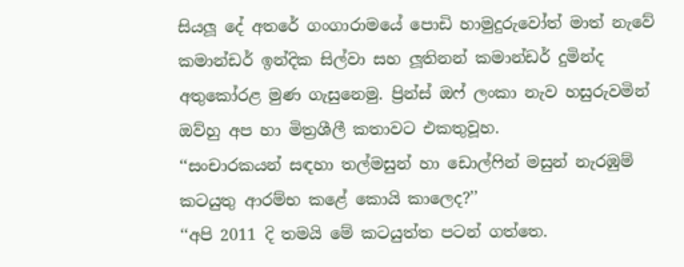සියලූ දේ අතරේ ගංගාරාමයේ පොඩි හාමුදුරුවෝත් මාත් නැවේ කමාන්ඩර් ඉන්දික සිල්වා සහ ලූතිනන් කමාන්ඩර් දුමින්ද අතුකෝරළ මුණ ගැසුනෙමු. ප්‍රින්ස් ඔෆ් ලංකා නැව හසුරුවමින් ඔව්හු අප හා මිත්‍රශීලී කතාවට එකතුවූහ.
‘‘සංචාරකයන් සඳහා තල්මසුන් හා ඩොල්ෆින් මසුන් නැරඹුම් කටයුතු ආරම්භ කළේ කොයි කාලෙද?’’
‘‘අපි 2011 දි තමයි මේ කටයුත්ත පටන් ගත්තෙ.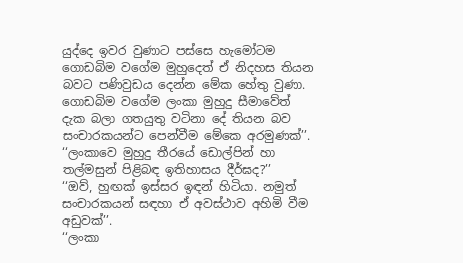යුද්දෙ ඉවර වුණාට පස්සෙ හැමෝටම ගොඩබිම වගේම මුහුදෙත් ඒ නිදහස තියන බවට පණිවුඩය දෙන්න මේක හේතු වුණා. ගොඩබිම වගේම ලංකා මුහුදු සීමාවේත් දැක බලා ගතයුතු වටිනා දේ තියන බව සංචාරකයන්ට පෙන්වීම මේකෙ අරමුණක්’’.
‘‘ලංකාවෙ මුහුදු තීරයේ ඩොල්පින් හා තල්මසුන් පිළිබඳ ඉතිහාසය දීර්ඝද?’’
‘‘ඔව්, හුඟක් ඉස්සර ඉඳන් හිටියා. නමුත් සංචාරකයන් සඳහා ඒ අවස්ථාව අහිමි වීම අඩුවක්’’.
‘‘ලංකා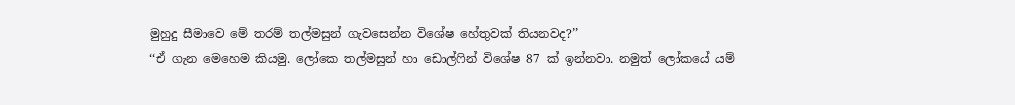මුහුදු සීමාවෙ මේ තරම් තල්මසුන් ගැවසෙන්න විශේෂ හේතුවක් තියනවද?’’
‘‘ඒ ගැන මෙහෙම කියමු. ලෝකෙ තල්මසුන් හා ඩොල්ෆින් විශේෂ 87 ක් ඉන්නවා. නමුත් ලෝකයේ යම්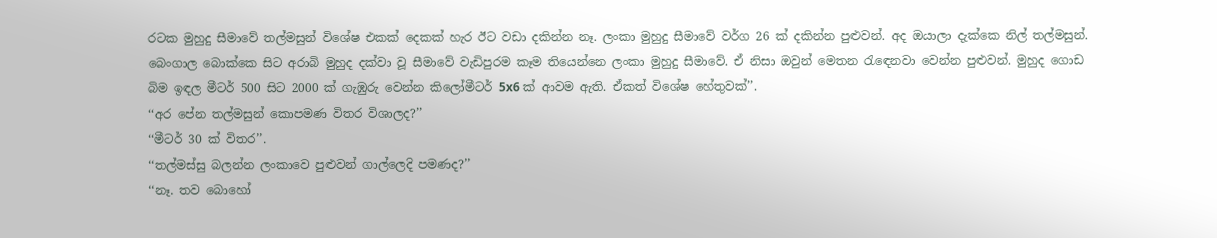රටක මුහුදු සීමාවේ තල්මසුන් විශේෂ එකක් දෙකක් හැර ඊට වඩා දකින්න නෑ. ලංකා මුහුදු සීමාවේ වර්ග 26 ක් දකින්න පුළුවන්. අද ඔයාලා දැක්කෙ නිල් තල්මසුන්. බෙංගාල බොක්කෙ සිට අරාබි මුහුද දක්වා වූ සීමාවේ වැඩිපුරම කෑම තියෙන්නෙ ලංකා මුහුදු සීමාවේ. ඒ නිසා ඔවුන් මෙතන රැඳෙනවා වෙන්න පුළුවන්. මුහුද ගොඩ බිම ඉඳල මීටර් 500 සිට 2000 ක් ගැඹුරු වෙන්න කිලෝමීටර් 5x6 ක් ආවම ඇති. ඒකත් විශේෂ හේතුවක්’’.
‘‘අර පේන තල්මසුන් කොපමණ විතර විශාලද?’’
‘‘මීටර් 30 ක් විතර’’.
‘‘තල්මස්සු බලන්න ලංකාවෙ පුළුවන් ගාල්ලෙදි පමණද?’’
‘‘නෑ. තව බොහෝ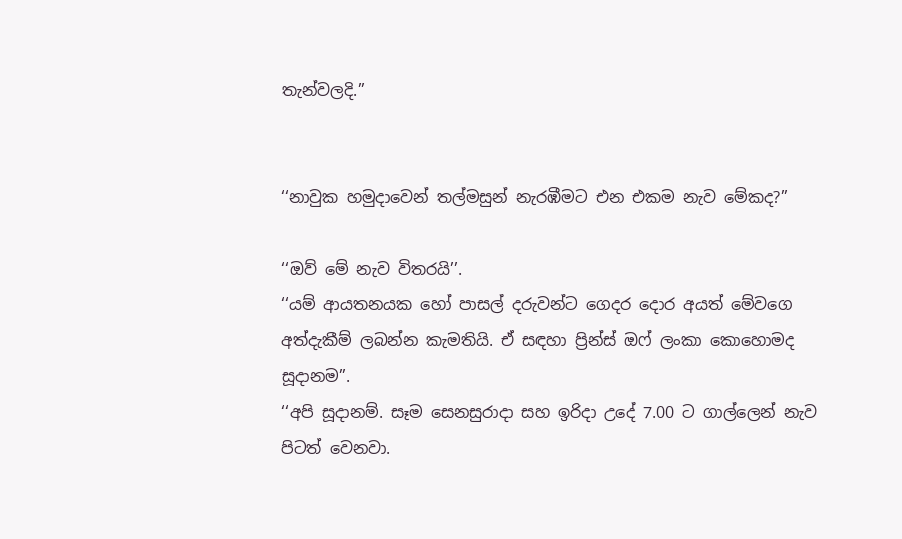තැන්වලදි.’’


‘‘නාවුක හමුදාවෙන් තල්මසුන් නැරඹීමට එන එකම නැව මේකද?’’

‘‘ඔව් මේ නැව විතරයි’’.
‘‘යම් ආයතනයක හෝ පාසල් දරුවන්ට ගෙදර දොර අයත් මේවගෙ අත්දැකීම් ලබන්න කැමතියි. ඒ සඳහා ප්‍රින්ස් ඔෆ් ලංකා කොහොමද සූදානම’’.
‘‘අපි සූදානම්. සෑම සෙනසුරාදා සහ ඉරිදා උදේ 7.00 ට ගාල්ලෙන් නැව පිටත් වෙනවා.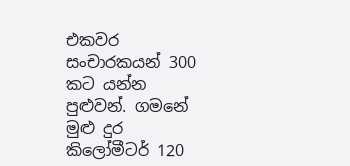එකවර සංචාරකයන් 300 කට යන්න පුළුවන්. ගමනේ මුළු දුර කිලෝමීටර් 120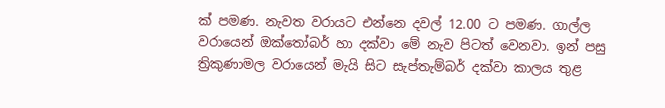ක් පමණ. නැවත වරායට එන්නෙ දවල් 12.00 ට පමණ. ගාල්ල වරායෙන් ඔක්තෝබර් හා දක්වා මේ නැව පිටත් වෙනවා. ඉන් පසු ත්‍රිකුණාමල වරායෙන් මැයි සිට සැප්තැම්බර් දක්වා කාලය තුළ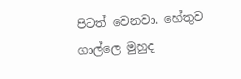පිටත් වෙනවා. හේතුව ගාල්ලෙ මුහුද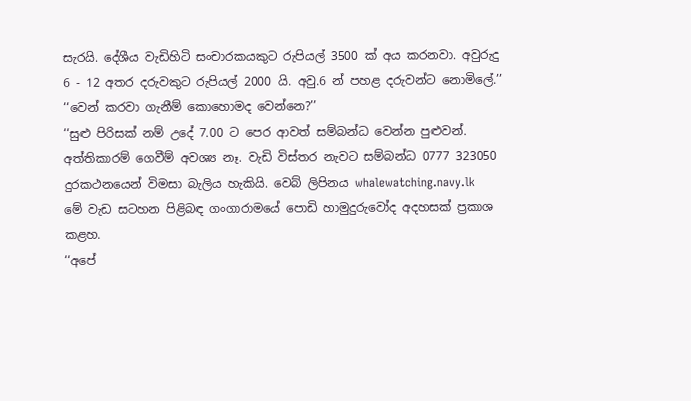සැරයි. දේශීය වැඩිහිටි සංචාරකයකුට රුපියල් 3500 ක් අය කරනවා. අවුරුදු 6 - 12 අතර දරුවකුට රුපියල් 2000 යි. අවු.6 න් පහළ දරුවන්ට නොමිලේ.’’
‘‘වෙන් කරවා ගැනීම් කොහොමද වෙන්නෙ?’’
‘‘සුළු පිරිසක් නම් උදේ 7.00 ට පෙර ආවත් සම්බන්ධ වෙන්න පුළුවන්. අත්තිකාරම් ගෙවීම් අවශ්‍ය නෑ. වැඩි විස්තර නැවට සම්බන්ධ 0777 323050 දුරකථනයෙන් විමසා බැලිය හැකියි. වෙබ් ලිපිනය whalewatching.navy.lk
මේ වැඩ සටහන පිළිබඳ ගංගාරාමයේ පොඩි හාමුදුරුවෝද අදහසක් ප්‍රකාශ කළහ.
‘‘අපේ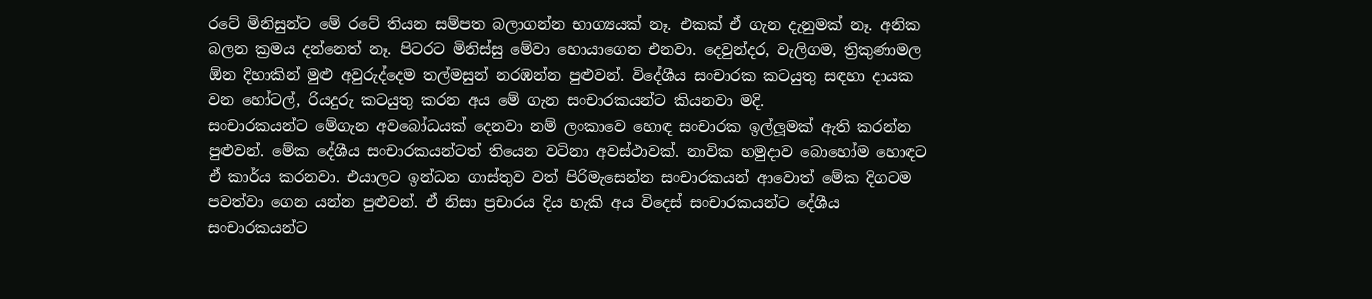රටේ මිනිසුන්ට මේ රටේ තියන සම්පත බලාගන්න භාග්‍යයක් නෑ. එකක් ඒ ගැන දැනුමක් නෑ. අනික බලන ක්‍රමය දන්නෙත් නෑ. පිටරට මිනිස්සු මේවා හොයාගෙන එනවා. දෙවුන්දර, වැලිගම, ත්‍රිකුණාමල  ඕන දිහාකින් මුළු අවුරුද්දෙම තල්මසුන් නරඹන්න පුළුවන්. විදේශීය සංචාරක කටයුතු සඳහා දායක වන හෝටල්, රියදුරු කටයුතු කරන අය මේ ගැන සංචාරකයන්ට කියනවා මදි.
සංචාරකයන්ට මේගැන අවබෝධයක් දෙනවා නම් ලංකාවෙ හොඳ සංචාරක ඉල්ලූමක් ඇති කරන්න පුළුවන්. මේක දේශීය සංචාරකයන්ටත් තියෙන වටිනා අවස්ථාවක්. නාවික හමුදාව බොහෝම හොඳට ඒ කාර්ය කරනවා. එයාලට ඉන්ධන ගාස්තුව වත් පිරිමැසෙන්න සංචාරකයන් ආවොත් මේක දිගටම පවත්වා ගෙන යන්න පුළුවන්. ඒ නිසා ප්‍රචාරය දිය හැකි අය විදෙස් සංචාරකයන්ට දේශීය සංචාරකයන්ට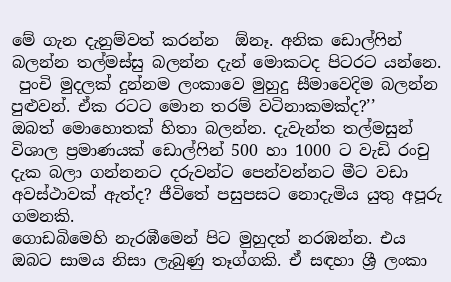මේ ගැන දැනුම්වත් කරන්න  ඕනෑ. අනික ඩොල්ෆින් බලන්න තල්මස්සු බලන්න දැන් මොකටද පිටරට යන්නෙ.
 පුංචි මුදලක් දුන්නම ලංකාවෙ මුහුදු සීමාවෙදිම බලන්න පුළුවන්. ඒක රටට මොන තරම් වටිනාකමක්ද?’’
ඔබත් මොහොතක් හිතා බලන්න. දැවැන්ත තල්මසුන් විශාල ප්‍රමාණයක් ඩොල්ෆින් 500 හා 1000 ට වැඩි රංචු දැක බලා ගන්නනට දරුවන්ට පෙන්වන්නට මීට වඩා අවස්ථාවක් ඇත්ද? ජීවිතේ පසුපසට නොදැමිය යුතු අපූරු ගමනකි.
ගොඩබිමෙහි නැරඹීමෙන් පිට මුහුදත් නරඹන්න. එය ඔබට සාමය නිසා ලැබුණු තෑග්ගකි. ඒ සඳහා ශ්‍රී ලංකා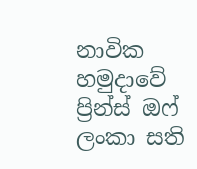නාවික හමුදාවේ ප්‍රින්ස් ඔෆ් ලංකා සති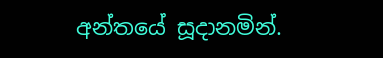අන්තයේ සූදානමින්.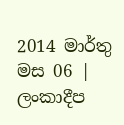2014 මාර්තු මස 06 | ලංකාදීප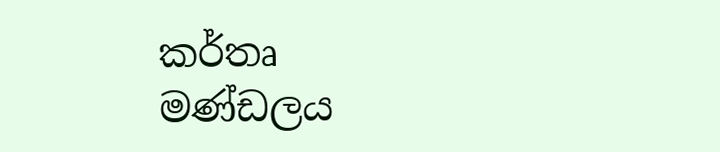කර්තෘ මණ්ඩලය